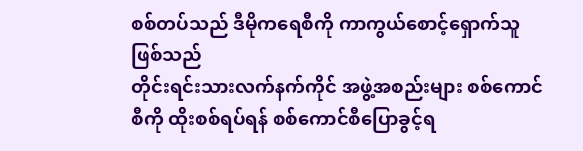စစ်တပ်သည် ဒီမိုကရေစီကို ကာကွယ်စောင့်ရှောက်သူဖြစ်သည်
တိုင်းရင်းသားလက်နက်ကိုင် အဖွဲ့အစည်းများ စစ်ကောင်စီကို ထိုးစစ်ရပ်ရန် စစ်ကောင်စီပြောခွင့်ရ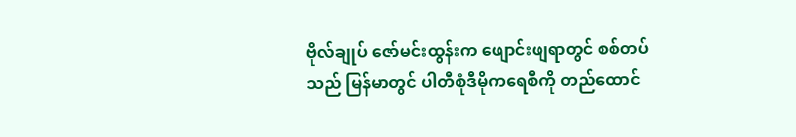ဗိုလ်ချုပ် ဇော်မင်းထွန်းက ဖျောင်းဖျရာတွင် စစ်တပ်သည် မြန်မာတွင် ပါတီစုံဒီမိုကရေစီကို တည်ထောင်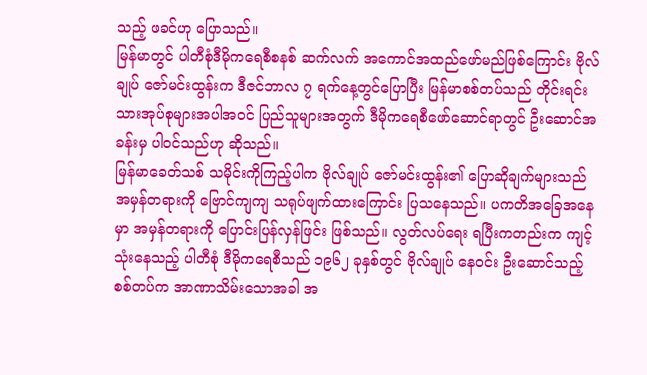သည့် ဖခင်ဟု ပြောသည်။
မြန်မာတွင် ပါတီစုံဒီမိုကရေစီစနစ် ဆက်လက် အကောင်အထည်ဖော်မည်ဖြစ်ကြောင်း ဗိုလ်ချုပ် ဇော်မင်းထွန်းက ဒီဇင်ဘာလ ၇ ရက်နေ့တွင်ပြောပြီး မြန်မာစစ်တပ်သည် တိုင်းရင်းသားအုပ်စုများအပါအဝင် ပြည်သူများအတွက် ဒီမိုကရေစီဖော်ဆောင်ရာတွင် ဦးဆောင်အခန်းမှ ပါဝင်သည်ဟု ဆိုသည်။
မြန်မာခေတ်သစ် သမိုင်းကိုကြည့်ပါက ဗိုလ်ချုပ် ဇော်မင်းထွန်း၏ ပြောဆိုချက်များသည် အမှန်တရားကို ဗြောင်ကျကျ သရုပ်ဖျက်ထားကြောင်း ပြသနေသည်။ ပကတိအခြေအနေမှာ အမှန်တရားကို ပြောင်းပြန်လှန်ဖြင်း ဖြစ်သည်။ လွတ်လပ်ရေး ရပြီးကတည်းက ကျင့်သုံးနေသည့် ပါတီစုံ ဒီမိုကရေစီသည် ၁၉၆၂ ခုနှစ်တွင် ဗိုလ်ချုပ် နေဝင်း ဦးဆောင်သည့် စစ်တပ်က အာဏာသိမ်းသောအခါ အ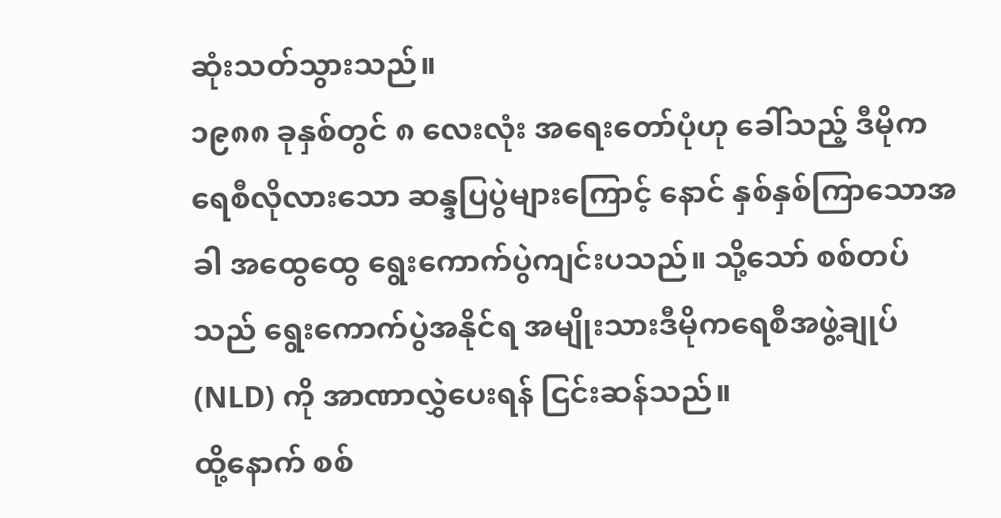ဆုံးသတ်သွားသည်။
၁၉၈၈ ခုနှစ်တွင် ၈ လေးလုံး အရေးတော်ပုံဟု ခေါ်သည့် ဒီမိုကရေစီလိုလားသော ဆန္ဒပြပွဲများကြောင့် နောင် နှစ်နှစ်ကြာသောအခါ အထွေထွေ ရွေးကောက်ပွဲကျင်းပသည်။ သို့သော် စစ်တပ်သည် ရွေးကောက်ပွဲအနိုင်ရ အမျိုးသားဒီမိုကရေစီအဖွဲ့ချုပ် (NLD) ကို အာဏာလွှဲပေးရန် ငြင်းဆန်သည်။
ထို့နောက် စစ်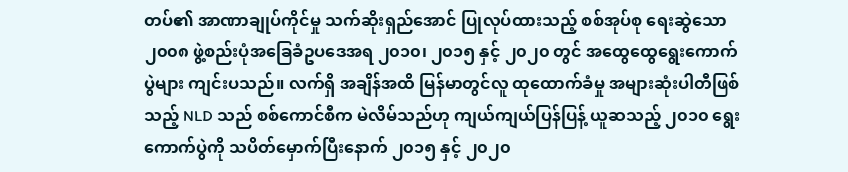တပ်၏ အာဏာချုပ်ကိုင်မှု သက်ဆိုးရှည်အောင် ပြုလုပ်ထားသည့် စစ်အုပ်စု ရေးဆွဲသော ၂၀၀၈ ဖွဲ့စည်းပုံအခြေခံဥပဒေအရ ၂၀၁၀၊ ၂၀၁၅ နှင့် ၂၀၂၀ တွင် အထွေထွေရွေးကောက်ပွဲများ ကျင်းပသည်။ လက်ရှိ အချိန်အထိ မြန်မာတွင်လူ ထုထောက်ခံမှု အများဆုံးပါတီဖြစ်သည့် NLD သည် စစ်ကောင်စီက မဲလိမ်သည်ဟု ကျယ်ကျယ်ပြန်ပြန့် ယူဆသည့် ၂၀၁၀ ရွေးကောက်ပွဲကို သပိတ်မှောက်ပြီးနောက် ၂၀၁၅ နှင့် ၂၀၂၀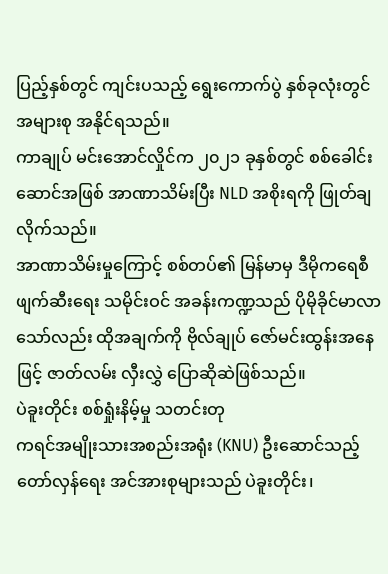ပြည့်နှစ်တွင် ကျင်းပသည့် ရွေးကောက်ပွဲ နှစ်ခုလုံးတွင် အများစု အနိုင်ရသည်။
ကာချုပ် မင်းအောင်လှိုင်က ၂၀၂၁ ခုနှစ်တွင် စစ်ခေါင်းဆောင်အဖြစ် အာဏာသိမ်းပြီး NLD အစိုးရကို ဖြုတ်ချလိုက်သည်။
အာဏာသိမ်းမှုကြောင့် စစ်တပ်၏ မြန်မာမှ ဒီမိုကရေစီဖျက်ဆီးရေး သမိုင်းဝင် အခန်းကဏ္ဍသည် ပိုမိုခိုင်မာလာသော်လည်း ထိုအချက်ကို ဗိုလ်ချုပ် ဇော်မင်းထွန်းအနေဖြင့် ဇာတ်လမ်း လှီးလွှဲ ပြောဆိုဆဲဖြစ်သည်။
ပဲခူးတိုင်း စစ်ရှုံးနိမ့်မှု သတင်းတု
ကရင်အမျိုးသားအစည်းအရုံး (KNU) ဦးဆောင်သည့် တော်လှန်ရေး အင်အားစုများသည် ပဲခူးတိုင်း၊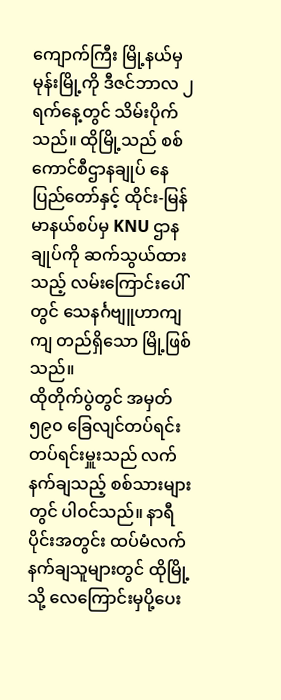ကျောက်ကြီး မြို့နယ်မှ မုန်းမြို့ကို ဒီဇင်ဘာလ ၂ ရက်နေ့တွင် သိမ်းပိုက်သည်။ ထိုမြို့သည် စစ်ကောင်စီဌာနချုပ် နေပြည်တော်နှင့် ထိုင်း-မြန်မာနယ်စပ်မှ KNU ဌာနချုပ်ကို ဆက်သွယ်ထားသည့် လမ်းကြောင်းပေါ်တွင် သေနင်္ဂဗျူဟာကျကျ တည်ရှိသော မြို့ဖြစ်သည်။
ထိုတိုက်ပွဲတွင် အမှတ် ၅၉၀ ခြေလျင်တပ်ရင်း တပ်ရင်းမှူးသည် လက်နက်ချသည့် စစ်သားများတွင် ပါဝင်သည်။ နာရီပိုင်းအတွင်း ထပ်မံလက်နက်ချသူများတွင် ထိုမြို့သို့ လေကြောင်းမှပို့ပေး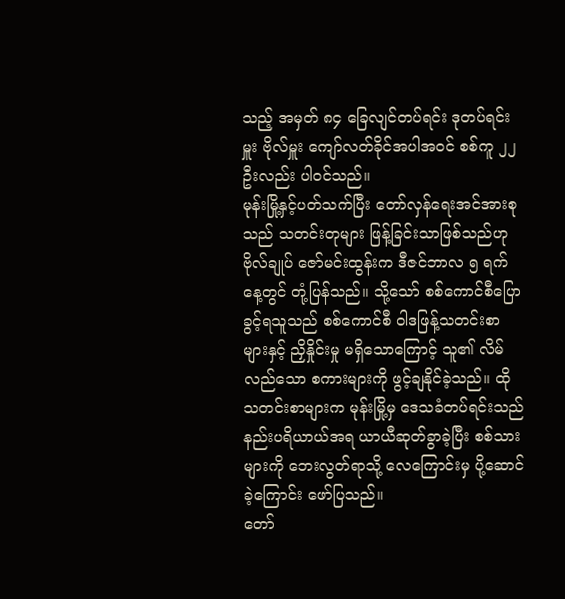သည့် အမှတ် ၈၄ ခြေလျင်တပ်ရင်း ဒုတပ်ရင်းမှူး ဗိုလ်မှူး ကျော်လတ်ခိုင်အပါအဝင် စစ်ကူ ၂၂ ဦးလည်း ပါဝင်သည်။
မုန်းမြို့နှင့်ပတ်သက်ပြီး တော်လှန်ရေးအင်အားစုသည် သတင်းတုများ ဖြန့်ခြင်းသာဖြစ်သည်ဟု ဗိုလ်ချုပ် ဇော်မင်းထွန်းက ဒီဇင်ဘာလ ၅ ရက်နေ့တွင် တုံ့ပြန်သည်။ သို့သော် စစ်ကောင်စီပြောခွင့်ရသူသည် စစ်ကောင်စီ ဝါဒဖြန့်သတင်းစာများနှင့် ညှိနှိုင်းမှု မရှိသောကြောင့် သူ၏ လိမ်လည်သော စကားများကို ဖွင့်ချနိုင်ခဲ့သည်။ ထိုသတင်းစာများက မုန်းမြို့မှ ဒေသခံတပ်ရင်းသည် နည်းပရိယာယ်အရ ယာယီဆုတ်ခွာခဲ့ပြီး စစ်သားများကို ဘေးလွတ်ရာသို့ လေကြောင်းမှ ပို့ဆောင်ခဲ့ကြောင်း ဖော်ပြသည်။
တော်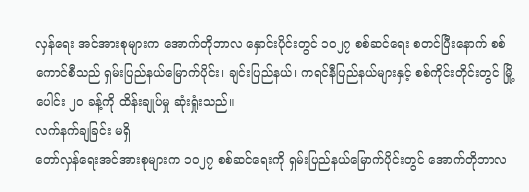လှန်ရေး အင်အားစုများက အောက်တိုဘာလ နှောင်းပိုင်းတွင် ၁၀၂၇ စစ်ဆင်ရေး စတင်ပြီးနောက် စစ်ကောင်စီသည် ရှမ်းပြည်နယ်မြောက်ပိုင်း၊ ချင်းပြည်နယ်၊ ကရင်နီပြည်နယ်များနှင့် စစ်ကိုင်းတိုင်းတွင် မြို့ပေါင်း ၂၀ ခန့်ကို ထိန်းချုပ်မှု ဆုံးရှုံးသည်။
လက်နက်ချခြင်း မရှိ
တော်လှန်ရေးအင်အားစုများက ၁၀၂၇ စစ်ဆင်ရေးကို ရှမ်းပြည်နယ်မြောက်ပိုင်းတွင် အောက်တိုဘာလ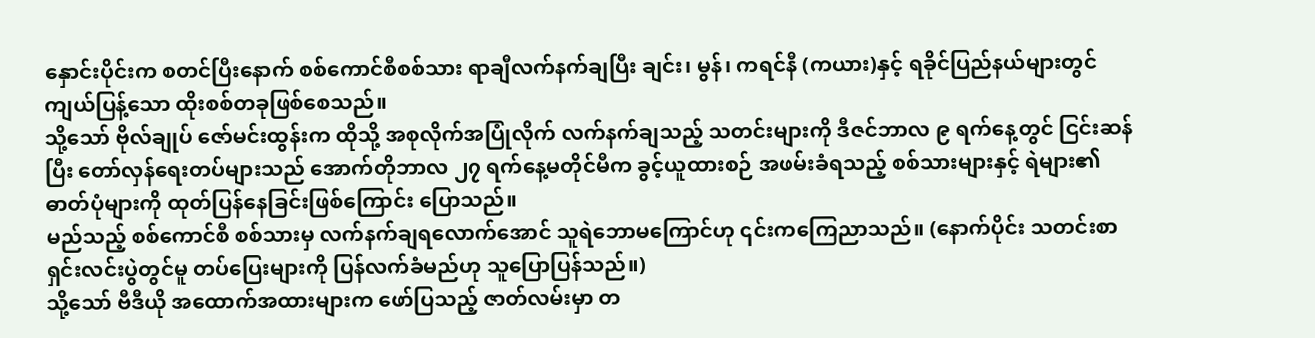နှောင်းပိုင်းက စတင်ပြီးနောက် စစ်ကောင်စီစစ်သား ရာချီလက်နက်ချပြီး ချင်း၊ မွန်၊ ကရင်နီ (ကယား)နှင့် ရခိုင်ပြည်နယ်များတွင် ကျယ်ပြန့်သော ထိုးစစ်တခုဖြစ်စေသည်။
သို့သော် ဗိုလ်ချုပ် ဇော်မင်းထွန်းက ထိုသို့ အစုလိုက်အပြုံလိုက် လက်နက်ချသည့် သတင်းများကို ဒီဇင်ဘာလ ၉ ရက်နေ့တွင် ငြင်းဆန်ပြီး တော်လှန်ရေးတပ်များသည် အောက်တိုဘာလ ၂၇ ရက်နေ့မတိုင်မီက ခွင့်ယူထားစဉ် အဖမ်းခံရသည့် စစ်သားများနှင့် ရဲများ၏ ဓာတ်ပုံများကို ထုတ်ပြန်နေခြင်းဖြစ်ကြောင်း ပြောသည်။
မည်သည့် စစ်ကောင်စီ စစ်သားမှ လက်နက်ချရလောက်အောင် သူရဲဘောမကြောင်ဟု ၎င်းကကြေညာသည်။ (နောက်ပိုင်း သတင်းစာရှင်းလင်းပွဲတွင်မူ တပ်ပြေးများကို ပြန်လက်ခံမည်ဟု သူပြောပြန်သည်။)
သို့သော် ဗီဒီယို အထောက်အထားများက ဖော်ပြသည့် ဇာတ်လမ်းမှာ တ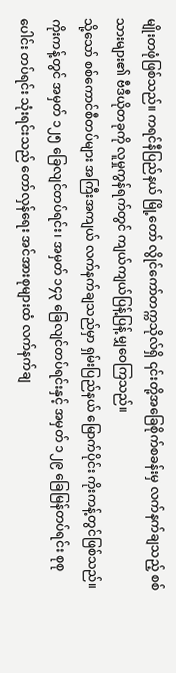မျိုးတဖုံဖြစ်သည်။ ကရင်နီပြည်နယ် မြို့တော် လွိုင်ကော်တက္ကသိုလ်ရှိ ၎င်းတို့အခြေစိုက်စခန်းမှ လက်နက်ချသည့် စစ်သားများ၏ ဗီဒီယိုတခုကို လူမှုကွန်ရက်တွင် ကျယ်ကျယ်ပြန့်ပြန့် မျှဝေကြသည်။
သို့သော် စစ်ကောင်စီတပ်များ အကြီးအကျယ် လက်နက်ချသည်မှာ ရှမ်းပြည်နယ် မြောက်ပိုင်း ကိုးကန့်တွင်ဖြစ်သည်။ ကိုးကန့်တွင် အမှတ် ၁၂၅ ခြေလျင်တပ်ရင်း၊ အမှတ် ၁၄၃ ခြေလျင်တပ်ရင်းနှင့် အမှတ် ၁၂၉ ခြေမြန်တပ်ရင်း စုစုပေါင်း တပ်ရင်း သုံးရင်းသည် တော်လှန်ရေး အင်အားစုများထံ လက်နက်ချ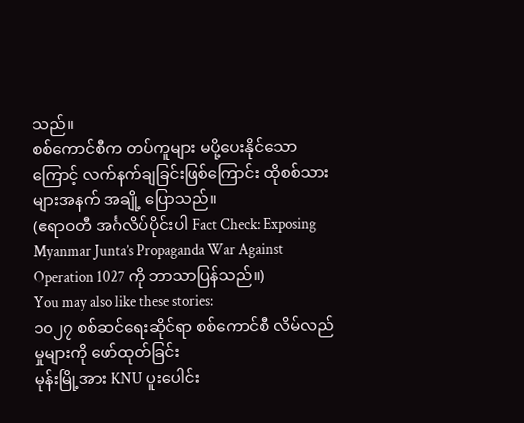သည်။
စစ်ကောင်စီက တပ်ကူများ မပို့ပေးနိုင်သောကြောင့် လက်နက်ချခြင်းဖြစ်ကြောင်း ထိုစစ်သားများအနက် အချို့ ပြောသည်။
(ဧရာဝတီ အင်္ဂလိပ်ပိုင်းပါ Fact Check: Exposing Myanmar Junta’s Propaganda War Against Operation 1027 ကို ဘာသာပြန်သည်။)
You may also like these stories:
၁၀၂၇ စစ်ဆင်ရေးဆိုင်ရာ စစ်ကောင်စီ လိမ်လည်မှုများကို ဖော်ထုတ်ခြင်း
မုန်းမြို့အား KNU ပူးပေါင်း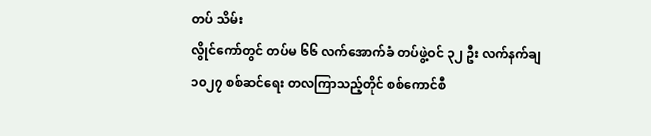တပ် သိမ်း
လွိုင်ကော်တွင် တပ်မ ၆၆ လက်အောက်ခံ တပ်ဖွဲ့ဝင် ၃၂ ဦး လက်နက်ချ
၁၀၂၇ စစ်ဆင်ရေး တလကြာသည့်တိုင် စစ်ကောင်စီ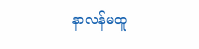နာလန်မထူ